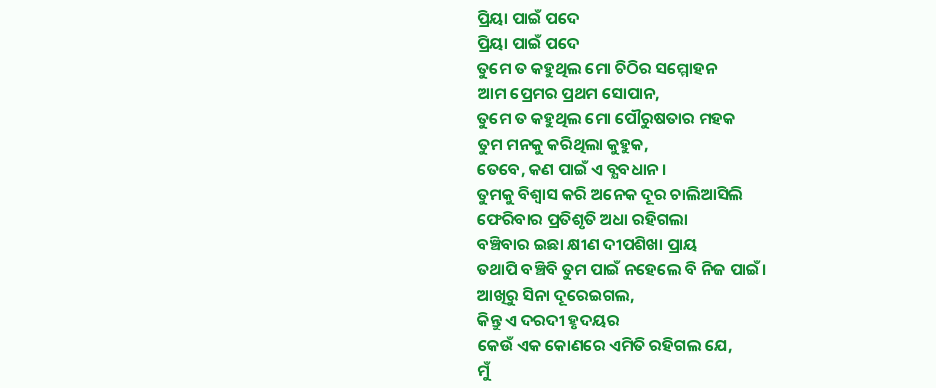ପ୍ରିୟା ପାଇଁ ପଦେ
ପ୍ରିୟା ପାଇଁ ପଦେ
ତୁମେ ତ କହୁଥିଲ ମୋ ଚିଠିର ସମ୍ମୋହନ
ଆମ ପ୍ରେମର ପ୍ରଥମ ସୋପାନ,
ତୁମେ ତ କହୁଥିଲ ମୋ ପୌରୁଷତାର ମହକ
ତୁମ ମନକୁ କରିଥିଲା କୁହୁକ,
ତେବେ, କଣ ପାଇଁ ଏ ବ୍ଯବଧାନ ।
ତୁମକୁ ବିଶ୍ବାସ କରି ଅନେକ ଦୂର ଚାଲିଆସିଲି
ଫେରିବାର ପ୍ରତିଶୃତି ଅଧା ରହିଗଲା
ବଞ୍ଚିବାର ଇଛା କ୍ଷୀଣ ଦୀପଶିଖା ପ୍ରାୟ
ତଥାପି ବଞ୍ଚିବି ତୁମ ପାଇଁ ନହେଲେ ବି ନିଜ ପାଇଁ।
ଆଖିରୁ ସିନା ଦୂରେଇଗଲ,
କିନ୍ତୁ ଏ ଦରଦୀ ହୃଦୟର
କେଉଁ ଏକ କୋଣରେ ଏମିତି ରହିଗଲ ଯେ,
ମୁଁ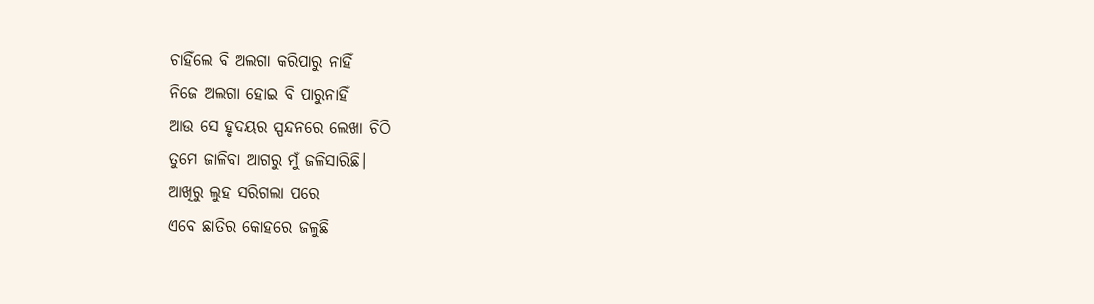ଚାହିଁଲେ ବି ଅଲଗା କରିପାରୁ ନାହିଁ
ନିଜେ ଅଲଗା ହୋଇ ବି ପାରୁନାହିଁ
ଆଉ ସେ ହୃଦୟର ସ୍ପନ୍ଦନରେ ଲେଖା ଚିଠି
ତୁମେ ଜାଳିବା ଆଗରୁ ମୁଁ ଜଳିସାରିଛି।
ଆଖିରୁ ଲୁହ ସରିଗଲା ପରେ
ଏବେ ଛାତିର କୋହରେ ଜଳୁଛି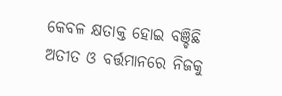କେବଳ କ୍ଷତାକ୍ତ ହୋଇ ବଞ୍ଚିଛି
ଅତୀତ ଓ ବର୍ତ୍ତମାନରେ ନିଜକୁ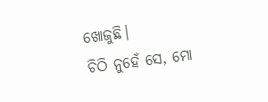ଖୋଜୁଛି।
ଚିଠି ନୁହେଁ ସେ, ମୋ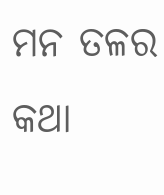ମନ ତଳର କଥା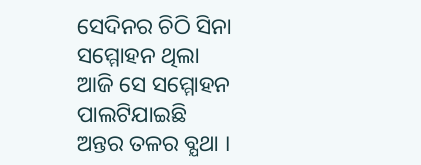ସେଦିନର ଚିଠି ସିନା ସମ୍ମୋହନ ଥିଲା
ଆଜି ସେ ସମ୍ମୋହନ ପାଲଟିଯାଇଛି
ଅନ୍ତର ତଳର ବ୍ଯଥା ।